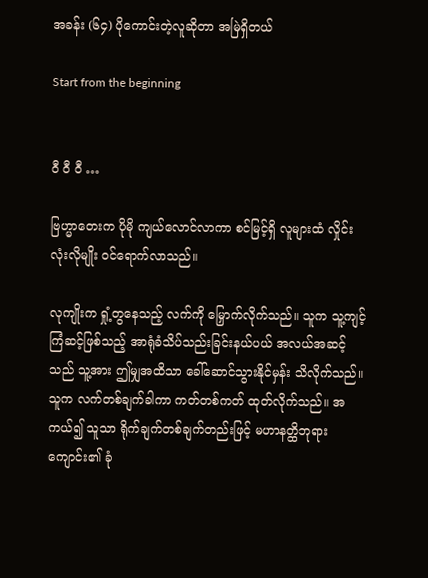အခန်း (၆၄) ပိုကောင်းတဲ့လူဆိုတာ အမြဲရှိတယ်

Start from the beginning


ဝီ ဝီ ဝီ …

ဗြဟ္မာတေးက ပိုမို ကျယ်လောင်လာကာ စင်မြင့်ရှိ လူများထံ လှိုင်းလုံးလိုမျိုး ဝင်ရောက်လာသည်။

လုကျိုးက ရှုံ့တွနေသည့် လက်ကို မြှောက်လိုက်သည်။ သူက သူ့ကျင့်ကြံဆင့်ဖြစ်သည့် အာရုံခံသိပ်သည်းခြင်းနယ်ပယ် အလယ်အဆင့်သည် သူ့အား ဤမျှအထိသာ ခေါ်ဆောင်သွားနိုင်မှန်း သိလိုက်သည်။ သူက လက်တစ်ချက်ခါကာ ကတ်တစ်ကတ် ထုတ်လိုက်သည်။ အကယ်၍ သူသာ ရိုက်ချက်တစ်ချက်တည်းဖြင့် မဟာနတ္ထိဘုရားကျောင်း၏ ခုံ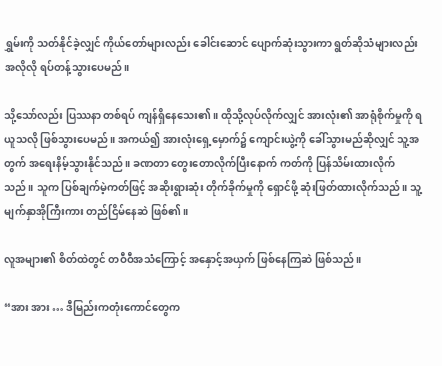ရွှမ်းကို သတ်နိုင်ခဲ့လျှင် ကိုယ်တော်များလည်း ခေါင်းဆောင် ပျောက်ဆုံးသွားကာ ရွတ်ဆိုသံများလည်း အလိုလို ရပ်တန့်သွားပေမည်။

သို့သော်လည်း ပြဿနာ တစ်ရပ် ကျန်ရှိနေသေး၏။ ထိုသို့လုပ်လိုက်လျှင် အားလုံး၏ အာရုံစိုက်မှုကို ရယူသလို ဖြစ်သွားပေမည်။ အကယ်၍ အားလုံးရှေ့မှောက်၌ ကျောင်းယွဲ့ကို ခေါ်သွားမည်ဆိုလျှင် သူ့အတွက် အရေးနိမ့်သွားနိုင်သည်။ ခဏတာ တွေးတောလိုက်ပြီးနောက် ကတ်ကို ပြန်သိမ်းထားလိုက်သည်။ သူက ပြစ်ချက်မဲ့ကတ်ဖြင့် အဆိုးရွားဆုံး တိုက်ခိုက်မှုကို ရှောင်ဖို့ ဆုံးဖြတ်ထားလိုက်သည်။ သူ့မျက်နှာအိုကြီးကား တည်ငြိမ်နေဆဲ ဖြစ်၏။

လူအများ၏ စိတ်ထဲတွင် တဝီဝီအသံကြောင့် အနှောင့်အယှက် ဖြစ်နေကြဆဲ ဖြစ်သည်။

“အား အား … ဒီမြည်းကတုံးကောင်တွေက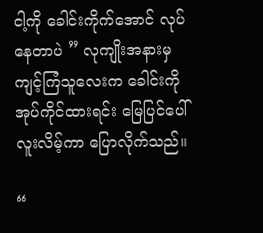ငါ့ကို ခေါင်းကိုက်အောင် လုပ်နေတာပဲ ” လုကျိုးအနားမှ ကျင့်ကြံသူလေးက ခေါင်းကို အုပ်ကိုင်ထားရင်း မြေပြင်ပေါ် လူးလိမ့်ကာ ပြောလိုက်သည်။

“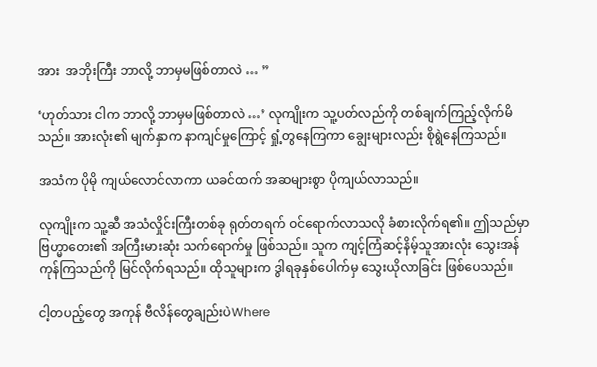အား  အဘိုးကြီး ဘာလို့ ဘာမှမဖြစ်တာလဲ … ”

‘ဟုတ်သား ငါက ဘာလို့ ဘာမှမဖြစ်တာလဲ …’ လုကျိုးက သူ့ပတ်လည်ကို တစ်ချက်ကြည့်လိုက်မိသည်။ အားလုံး၏ မျက်နှာက နာကျင်မှုကြောင့် ရှုံ့တွနေကြကာ ချွေးများလည်း စိုရွဲနေကြသည်။

အသံက ပိုမို ကျယ်လောင်လာကာ ယခင်ထက် အဆများစွာ ပိုကျယ်လာသည်။

လုကျိုးက သူ့ဆီ အသံလှိုင်းကြီးတစ်ခု ရုတ်တရက် ဝင်ရောက်လာသလို ခံစားလိုက်ရ၏။ ဤသည်မှာ ဗြဟ္မာတေး၏ အကြီးမားဆုံး သက်ရောက်မှု ဖြစ်သည်။ သူက ကျင့်ကြံဆင့်နိမ့်သူအားလုံး သွေးအန်ကုန်ကြသည်ကို မြင်လိုက်ရသည်။ ထိုသူများက ဒွါရခုနှစ်ပေါက်မှ သွေးယိုလာခြင်း ဖြစ်ပေသည်။

ငါ့တပည့်တွေ အကုန် ဗီလိန်တွေချည်းပဲWhere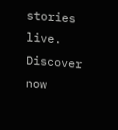stories live. Discover now